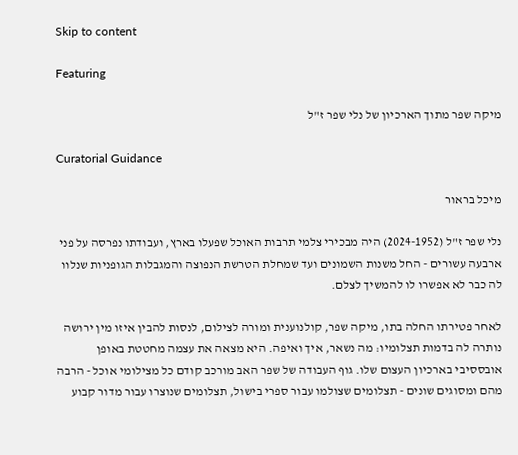Skip to content

Featuring

מיקה שפר מתוך הארכיון של נלי שפר ז"ל

Curatorial Guidance

מיכל בראור

נלי שפר ז"ל (2024-1952) היה מבכירי צלמי תרבות האוכל שפעלו בארץ, ועבודתו נפרסה על פני ארבעה עשורים - החל משנות השמונים ועד שמחלת הטרשת הנפוצה והמגבלות הגופניות שנלוו לה כבר לא אפשרו לו להמשיך לצלם.

לאחר פטירתו החלה בתו, מיקה שפר, קולנוענית ומורה לצילום, לנסות להבין איזו מין ירושה נותרה לה בדמות תצלומיו: מה נשאר, איך ואיפה. היא מצאה את עצמה מחטטת באופן אובססיבי בארכיון העצום שלו. גוף העבודה של שפר האב מורכב קודם כל מצילומי אוכל - הרבה מהם ומסוגים שונים - תצלומים שצולמו עבור ספרי בישול, תצלומים שנוצרו עבור מדור קבוע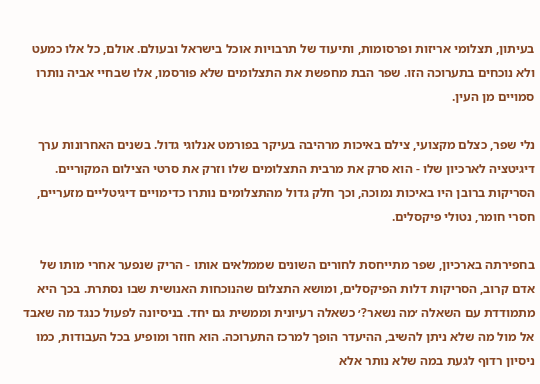בעיתון, תצלומי אריזות ופרסומות, ותיעוד של תרבויות אוכל בישראל ובעולם. אולם, כל אלו כמעט ולא נוכחים בתערוכה הזו. שפר הבת מחפשת את התצלומים שלא פורסמו, אלו שבחיי אביה נותרו סמויים מן העין.

נלי שפר, כצלם מקצועי, צילם באיכות מרהיבה בעיקר בפורמט אנלוגי גדול. בשנים האחרונות ערך דיגיטציה לארכיון שלו - הוא סרק את מרבית התצלומים שלו וזרק את סרטי הצילום המקוריים. הסריקות ברובן היו באיכות נמוכה, וכך חלק גדול מהתצלומים נותרו כדימויים דיגיטליים מזעריים, חסרי חומר, נטולי פיקסלים.

בחפירתה בארכיון, שפר מתייחסת לחורים השונים שממלאים אותו - הריק שנפער אחרי מותו של אדם קרוב, הסריקות דלות הפיקסלים, ומושא התצלום שהנוכחות האנושית שבו נסתרת. בכך היא מתמודדת עם השאלה ׳מה נשאר?׳ כשאלה רעיונית וממשית גם יחד. בניסיונה לפעול כנגד מה שאבד אל מול מה שלא ניתן להשיב, ההיעדר הופך למרכז התערוכה. הוא חוזר ומופיע בכל העבודות, כמו ניסיון רדוף לגעת במה שלא נותר אלא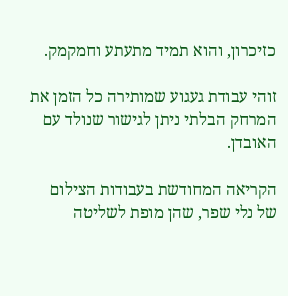כזיכרון, והוא תמיד מתעתע וחמקמק.

זוהי עבודת געגוע שמותירה כל הזמן את המרחק הבלתי ניתן לגישור שנולד עם האובדן.

הקריאה המחודשת בעבודות הצילום של נלי שפר, שהן מופת לשליטה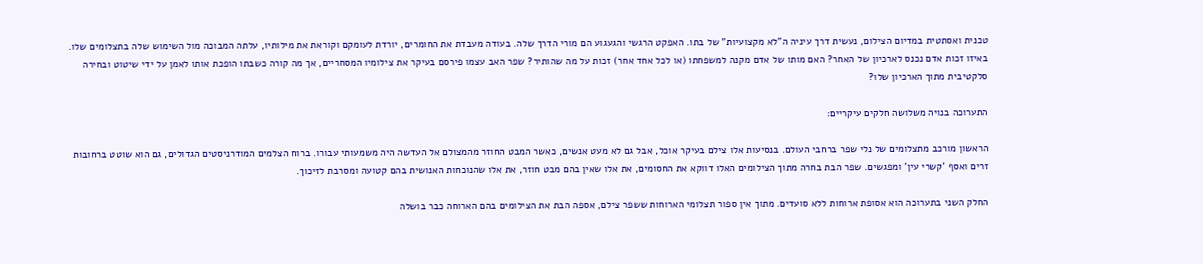טכנית ואסתטית במדיום הצילום, נעשית דרך עיניה ה"לא מקצועיות" של בתו. האפקט הרגשי והגעגוע הם מורי הדרך שלה. בעודה מעבדת את החומרים, יורדת לעומקם וקוראת את מילותיו, עלתה המבוכה מול השימוש שלה בתצלומים שלו. באיזו זכות אדם נכנס לארכיון של האחר? האם מותו של אדם מקנה למשפחתו (או לכל אחד אחר) זכות על מה שהותיר? שפר האב עצמו פירסם בעיקר את צילומיו המסחריים, אך מה קורה כשבתו הופכת אותו לאמן על ידי שיטוט ובחירה סלקטיבית מתוך הארכיון שלו?

התערוכה בנויה משלושה חלקים עיקריים:

הראשון מורכב מתצלומים של נלי שפר ברחבי העולם. בנסיעות אלו צילם בעיקר אוכל, אבל גם לא מעט אנשים, כאשר המבט החוזר מהמצולם אל העדשה היה משמעותי עבורו. ברוח הצלמים המודרניסטים הגדולים, גם הוא שוטט ברחובות זרים ואסף 'קשרי עין' ומפגשים. שפר הבת בחרה מתוך הצילומים האלו דווקא את החסומים, את אלו שאין בהם מבט חוזר, את אלו שהנוכחות האנושית בהם קטועה ומסרבת לזיכוך.

החלק השני בתערוכה הוא אסופת ארוחות ללא סועדים. מתוך אין ספור תצלומי הארוחות ששפר צילם, אספה הבת את הצילומים בהם הארוחה כבר בושלה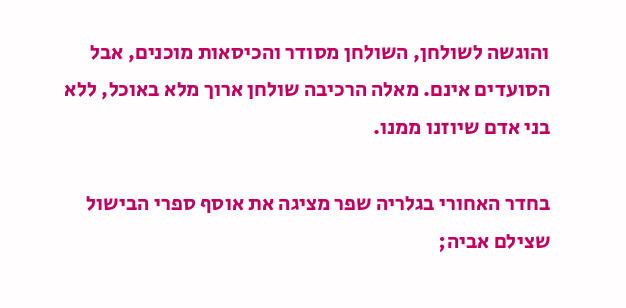והוגשה לשולחן, השולחן מסודר והכיסאות מוכנים, אבל הסועדים אינם. מאלה הרכיבה שולחן ארוך מלא באוכל, ללא בני אדם שיוזנו ממנו.

בחדר האחורי בגלריה שפר מציגה את אוסף ספרי הבישול שצילם אביה;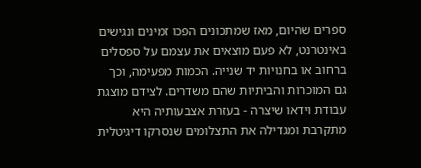ספרים שהיום, מאז שמתכונים הפכו זמינים ונגישים באינטרנט, לא פעם מוצאים את עצמם על ספסלים ברחוב או בחנויות יד שנייה. הכמות מפעימה, וכך גם המוכרות והביתיות שהם משדרים. לצידם מוצגת עבודת וידאו שיצרה - בעזרת אצבעותיה היא מתקרבת ומגדילה את התצלומים שנסרקו דיגיטלית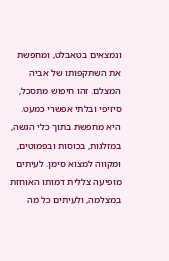ונמצאים בטאבלט, ומחפשת את השתקפותו של אביה המצלם. זהו חיפוש מתסכל, סיזיפי ובלתי אפשרי כמעט. היא מחפשת בתוך כלי הגשה, במזלגות, בכוסות ובפמוטים, ומקווה למצוא סימן. לעיתים מופיעה צללית דמותו האוחזת במצלמה, ולעיתים כל מה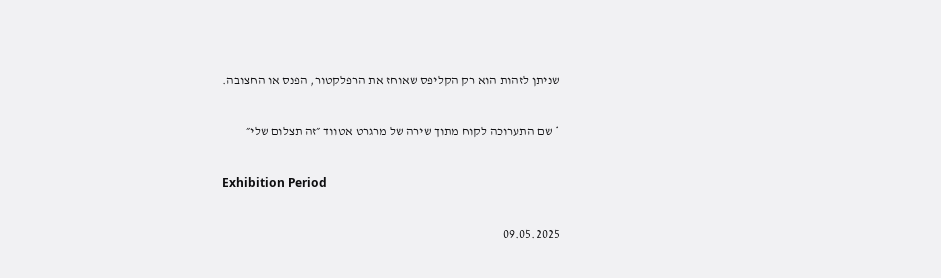שניתן לזהות הוא רק הקליפס שאוחז את הרפלקטור, הפנס או החצובה.

* שם התערוכה לקוח מתוך שירה של מרגרט אטווד ״זה תצלום שלי״

Exhibition Period

09.05.2025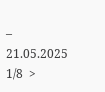– 21.05.2025
1/8  >